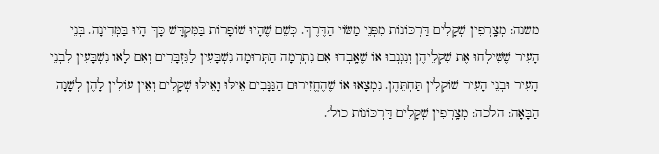משנה: מְצָֽרְפִין שְׁקָלִים דַּרְכּוֹנוֹת מִפְּנֵי מַשּׂוֹי הַדֶּרֶךְ. כְּשֵׁם שֶׁהָיוּ שׁוֹפָרוֹת בַּמִּקְדָּשׁ כָּךּ הָיוּ בַּמְּדִינָה. בְּנֵי הָעִיר שֶׁשִּׁילְחוּ אֶת שִׁקְלֵיהֶן וְנִגְנְבוּ אוֹ שֶׁאָֽבְדוּ אִם נִתְרְמָה הַתְּרוּמָה נִשְׁבָּעִין לַגִּזְבָּרִים וְאִם לָאו נִשְׁבָּעִין לִבְנֵי הָעִיר וּבְנֵי הָעִיר שׁוֹקְלִין תַּחְתֵּהֶן. נִמְצָאוּ אוֹ שֶׁהֶחֱזִירוּם הַגַּנָּבִים אֵילּוּ וָאֵילּוּ שְׁקָלִים וְאֵין עוֹלִין לָהֶן לְשָׁנָה הַבָּאָה: הלכה: מְצָֽרְפִין שְׁקָלִים דַּרְכּוֹנוֹת כול׳.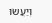וְיַעֲשׂוּ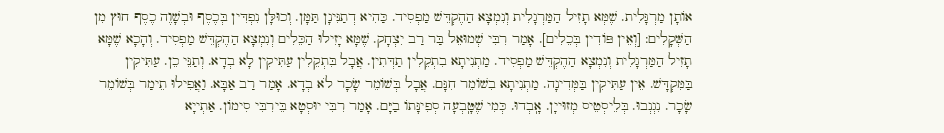אוֹתָן מַרְגָּלִית. שֶׁמְּא תָזִיל הַמַּרְגָלִית וְנִמְצָא הַהֶקְדֵּשׁ מַפְסִיד. כַּהִיא דְתַנִּינָן תַּמָּן. וְכוּלָּן נִפְדִּין בְּכֶסֶף וּבְשָׁוֶה כֶסֶף חוּץ מִן הַשְּׁקָלִים: [וְאֵין פּוֹדִין בְּכֵלִים]. אָמַר רִבִּי שְׁמוּאֵל בַּר רַב יִצְחָק. שֶׁמָּא יָזִילוּ הַכֵּלִים וְנִמְצָא הַהֶקְדֵּשׁ מַפְסִיד. וְהָכָא שֶׁמָּא תָזִיל הַמַּרְגָלִית וְנִמְצָא הַהֶקְדֵּשׁ מַפְסִיד. מַתְנִיתָא בִתְקֵלִין תַדְּתִין. אֲבָל בִּתְקֵלִין עַתִּיקִין לָא בְדָא. וְתַנֵּי כֵן. עַתִּיקִין בַּמִּקְדָּשׁ. אֵין עַתִּיקִין בַּמְּדִינָה. מַתְנִיתָא בִשׁוֹמֵר חִנָּם. אֲבָל בְּשׁוֹמֵר שָׂכָר לֹא בְדָא. אָמַר רַב אַבָּא. וַאֲפִילוּ תֵימַר בְּשׁוֹמֵר שָׂכָר. נִגְנְבוּ. בְּלֵיסְטֵיס מְזוּייָן. אָֽבְדוּ. כְּמִי שֶׁטָּֽבְעָה סְפִינָּתוֹ בַיָּם. אָמַר רִבִּי יוּסְטָא בֵּירִבִּי סִימוֹן. אַתְייָא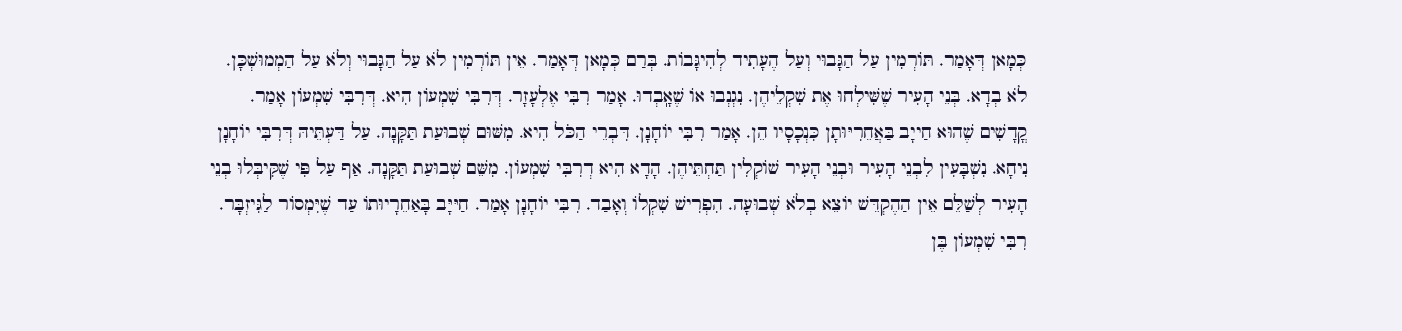כְּמָאן דְּאָמַר. תּוֹרְמִין עַל הַגָּבוּי וְעַל הֶעָתִיד לְהִיגָּבוֹת. בְּרַם כְּמָאן דְּאָמַר. אֵין תּוֹרְמִין לֹא עַל הַגָּבוּי וְלֹא עַל הַמְמוּשְׁכָּן. לֹא בְדָא. בְּנֵי הָעִיר שֶׁשִּׁילְחוּ אֶת שִׁקְלֵיהֶן. נִגְנְבוּ אוֹ שֶׁאָֽבְדוּ. אָמַר רִבִּי אֶלְעָזָר. דְּרִבִּי שִׁמְעוֹן הִיא. דְּרִבִּי שִׁמְעוֹן אָמַר. קֳדָשִׁים שֶׁהוּא חַייָב בַּאֲחֵרִיּוּתָן כִּנְכָסָיו הֵן. אָמַר רִבִּי יוֹחָנָן. דִּבְרֵי הַכֹּל הִיא. מִשּׁוּם שְׁבוּעַת תַּקָּנָה. עַל דַּעְתֵּיהּ דְּרִבִּי יוֹחָנָן נִיחָא. נִשְׁבָּעִין לִבְנֵי הָעִיר וּבְנֵי הָעִיר שׁוֹקְלִין תַּחְתֵּיהֶן. הָדָא הִיא דְרִבִּי שִׁמְעוֹן. מִשֵּׁם שְׁבוּעַת תַּקָּנָה. אַף עַל פִּי שֶׁקִּיבְּלוּ בְנֵי הָעִיר לְשַׁלֵּם אֵין הַהֶקְדֵּשׁ יוֹצֵא בְלֹא שְׁבוּעָה. הִפְרִישׁ שִׁקְלוֹ וְאָבַד. רִבִּי יוֹחָנָן אָמַר. חַיּיָּב בָּאַחֵרָיוּתוֹ עַד שֶׁיִּמְסוֹר לַגִּיזְבָּר. רִבִּי שִׁמְעוֹן בֶּן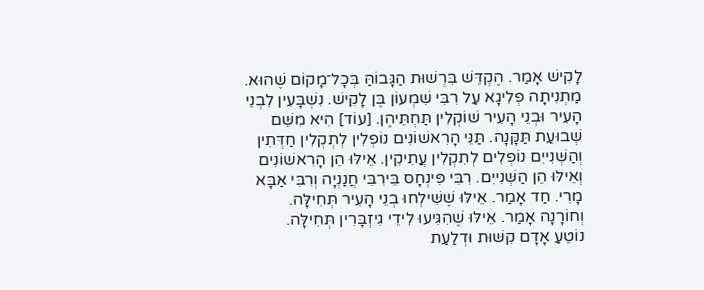לָקִישׁ אָמַר. הֶקְדֵּשׁ בִּרְשׁוּת הַגָּבוֹהַּ בְּכָל־מָקוֹם שֶׁהוּא. מַתְנִיתָה פְלִיגָא עַל רִבִּי שִׁמְעוֹן בֶּן לָקִישׁ. נִשְׁבָּעִין לִבְנֵי הָעִיר וּבְנֵי הָעִיר שׁוֹקְלִין תַּחְתֵּיהֶן. [עוֹד] הִיא מִשֵּׁם שְׁבוּעַת תַּקָּנָה. תַּנֵּי הָרִאשׁוֹנִים נוֹפְלִין לְתְקְלִין חַדְּתִין וְהַשְּׁנִייִם נוֹפְלִים לְתִקְלִין עֲתִיקִין. אֵילּוּ הֵן הָרִאשׁוֹנִים וְאֵילּוּ הֵן הַשְּׁנִייִם. רִבִּי פִּינְחָס בֵּירִבִּי חֲנַנְיָה וְרִבִּי אַבָּא מָרִי. חַד אָמַר. אֵילּוּ שֶׁשִּׁילְחוּ בְנֵי הָעִיר תְּחִילָּה. וְחוֹרָנָה אָמַר. אֵילּוּ שֶׁהִגִּיעוּ לִידֵי גִיזְבָּרִין תְּחִילָּה.
נוֹטֵעַ אָדָם קִשּׁוּת וּדְלַעַת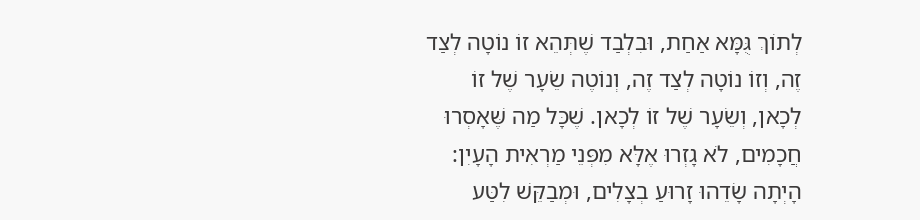לְתוֹךְ גֻּמָּא אַחַת, וּבִלְבַד שֶׁתְּהֵא זוֹ נוֹטָה לְצַד זֶה, וְזוֹ נוֹטָה לְצַד זֶה, וְנוֹטֶה שֵׂעָר שֶׁל זוֹ לְכָאן, וְשֵׂעָר שֶׁל זוֹ לְכָאן. שֶׁכָּל מַה שֶּׁאָסְרוּ חֲכָמִים, לֹא גָזְרוּ אֶלָּא מִפְּנֵי מַרְאִית הָעָיִן:
הָיְתָה שָׂדֵהוּ זָרוּעַ בְצָלִים, וּמְבַקֵּשׁ לִטַּע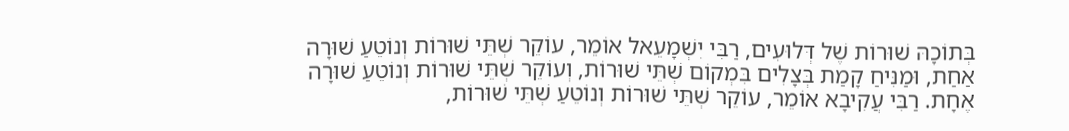בְּתוֹכָהּ שׁוּרוֹת שֶׁל דְּלוּעִים, רַבִּי יִשְׁמָעֵאל אוֹמֵר, עוֹקֵר שְׁתֵּי שׁוּרוֹת וְנוֹטֵעַ שׁוּרָה אַחַת, וּמַנִּיחַ קָמַת בְּצָלִים בִּמְקוֹם שְׁתֵּי שׁוּרוֹת, וְעוֹקֵר שְׁתֵּי שׁוּרוֹת וְנוֹטֵעַ שׁוּרָה אֶחָת. רַבִּי עֲקִיבָא אוֹמֵר, עוֹקֵר שְׁתֵּי שׁוּרוֹת וְנוֹטֵעַ שְׁתֵּי שׁוּרוֹת,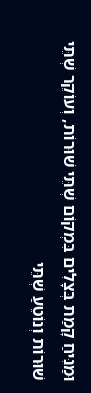וּמַנִּיחַ קָמַת בְּצָלִים בִּמְקוֹם שְׁתֵּי שׁוּרוֹת, וְעוֹקֵר שְׁתֵּי שׁוּרוֹת וְנוֹטֵעַ שְׁתֵּי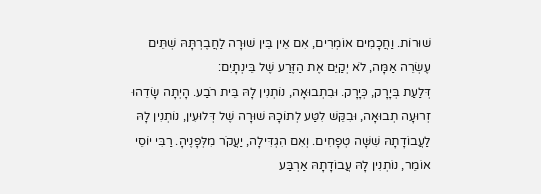שׁוּרוֹת. וַחֲכָמִים אוֹמְרִים, אִם אֵין בֵּין שׁוּרָה לַחֲבֶרְתָּהּ שְׁתֵּים עֶשְׂרֵה אַמָּה, לֹא יְקַיֵּם אֶת הַזֶּרַע שֶׁל בֵּינְתָיִם:
דְּלַעַת בְּיָרָק, כְּיָרָק. וּבִתְבוּאָה, נוֹתְנִין לָהּ בֵּית רֹבַע. הָיְתָה שָׂדֵהוּ זְרוּעָה תְבוּאָה, וּבִקֵּשׁ לִטַּע לְתוֹכָהּ שׁוּרָה שֶׁל דְּלוּעִין, נוֹתְנִין לָהּ לַעֲבוֹדָתָהּ שִׁשָּׁה טְפָחִים. וְאִם הִגְדִּילָה, יַעֲקֹר מִלְּפָנֶיהָ. רַבִּי יוֹסֵי אוֹמֵר, נוֹתְנִין לָהּ עֲבוֹדָתָהּ אַרְבַּע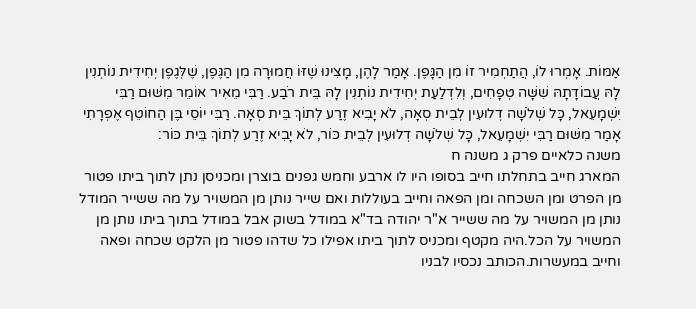אַמּוֹת. אָמְרוּ לוֹ, הֲתַחְמִיר זוֹ מִן הַגָּפֶן. אָמַר לָהֶן, מָצִינוּ שֶׁזּוֹ חֲמוּרָה מִן הַגֶּפֶן, שֶׁלְּגֶפֶן יְחִידִית נוֹתְנִין לָהּ עֲבוֹדָתָהּ שִׁשָּׁה טְפָחִים, וְלִדְלַעַת יְחִידִית נוֹתְנִין לָהּ בֵּית רֹבַע. רַבִּי מֵאִיר אוֹמֵר מִשּׁוּם רַבִּי יִשְׁמָעֵאל, כָּל שְׁלֹשָׁה דְלוּעִין לְבֵית סְאָה, לֹא יָבִיא זֶרַע לְתוֹךְ בֵּית סְאָה. רַבִּי יוֹסֵי בֶּן הַחוֹטֵף אֶפְרָתִי אָמַר מִשּׁוּם רַבִּי יִשְׁמָעֵאל, כָּל שְׁלֹשָׁה דְלוּעִין לְבֵית כּוֹר, לֹא יָבִיא זֶרַע לְתוֹךְ בֵּית כּוֹר:
משנה כלאיים פרק ג משנה ח
המארג חייב בתחלתו חייב בסופו היו לו ארבע וחמש גפנים בוצרן ומכניסן נתן לתוך ביתו פטור מן הפרט ומן השכחה ומן הפאה וחייב בעוללות ואם שייר נותן מן המשויר על מה ששייר המודל נותן מן המשויר על מה ששייר א"ר יהודה בד"א במודל בשוק אבל במודל בתוך ביתו נותן מן המשויר על הכל.היה מקטף ומכניס לתוך ביתו אפילו כל שדהו פטור מן הלקט שכחה ופאה וחייב במעשרות.הכותב נכסיו לבניו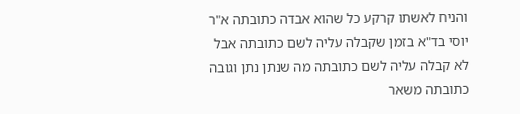והניח לאשתו קרקע כל שהוא אבדה כתובתה א"ר יוסי בד"א בזמן שקבלה עליה לשם כתובתה אבל לא קבלה עליה לשם כתובתה מה שנתן נתן וגובה כתובתה משאר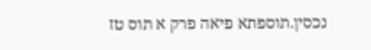נכסין.תוספתא פיאה פרק א תוס טז